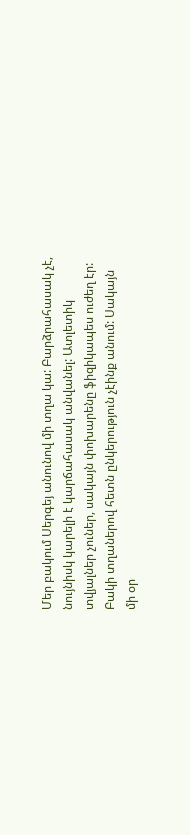Մեր բակում Սերգեյ անունով մի տղա կա: Բարձրահասակ չէ, նույնիսկ կարելի է կարճահասակ անվանել: Ատլետիկ տվյալներ չուներ, սակայն փոխարենը ֆիզիկապես ուժեղ էր: Բակի տղաներով հետն ընկերություն չէինք անում: Սակայն մի օր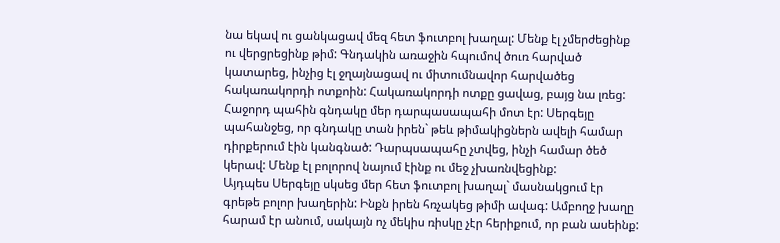նա եկավ ու ցանկացավ մեզ հետ ֆուտբոլ խաղալ: Մենք էլ չմերժեցինք ու վերցրեցինք թիմ: Գնդակին առաջին հպումով ծուռ հարված կատարեց, ինչից էլ ջղայնացավ ու միտումնավոր հարվածեց հակառակորդի ոտքոին: Հակառակորդի ոտքը ցավաց, բայց նա լռեց: Հաջորդ պահին գնդակը մեր դարպասապահի մոտ էր: Սերգեյը պահանջեց, որ գնդակը տան իրեն` թեև թիմակիցներն ավելի համար դիրքերում էին կանգնած: Դարպսապահը չտվեց, ինչի համար ծեծ կերավ: Մենք էլ բոլորով նայում էինք ու մեջ չխառնվեցինք:
Այդպես Սերգեյը սկսեց մեր հետ ֆուտբոլ խաղալ` մասնակցում էր գրեթե բոլոր խաղերին: Ինքն իրեն հռչակեց թիմի ավագ: Ամբողջ խաղը հարամ էր անում, սակայն ոչ մեկիս ռիսկը չէր հերիքում, որ բան ասեինք: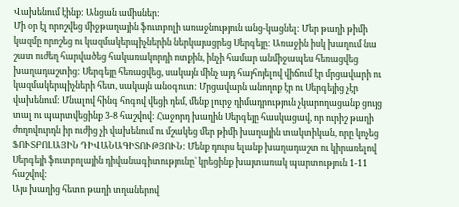Վախենում էինք: Անցան ամիսներ:
Մի օր էլ որոշվեց միջթաղային ֆուտբոլի առաջնություն անց-կացնել: Մեր թաղի թիմի կազմը որոշեց ու կազմակերպիչներին ներկայացրեց Սերգեյը: Առաջին իսկ խաղում նա շատ ուժեղ հարվածեց հակառակորդի ոտքին, ինչի համար անմիջապես հեռացվեց խաղադաշտից: Սերգեյը հեռացվեց, սակայն մինչ այդ հայհոյելով վիճում էր մրցավարի ու կազմակերպիչների հետ, սակայն անօգուտ: Մրցավարն անողոք էր ու Սերգեյից չէր վախենում: Մնալով հինգ հոգով վեցի դեմ, մենք լուրջ դիմադրություն չկարողացանք ցույց տալ ու պարտվեցինք 3-8 հաշվով: Հաջորդ խաղին Սերգեյը հասկացավ, որ ուրիշ թաղի ժողովուրդն իր ուժից չի վախենում ու մշակեց մեր թիմի խաղային տակտիկան, որը կոչեց ՖՈՒՏԲՈԼԱՅԻՆ ԴԻՎԱՆԱԳԻՏՈՒԹՅՈՒՆ: Մենք դուրս ելանք խաղադաշտ ու կիրառելով Սերգեյի ֆուտբոլային դիվանագիտությունը` կրեցինք խայտառակ պարտություն 1-11 հաշվով:
Այս խաղից հետո թաղի տղաներով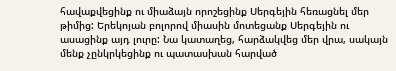հավաքվեցինք ու միաձայն որոշեցինք Սերգեյին հեռացնել մեր թիմից: Երեկոյան բոլորով միասին մոտեցանք Սերգեյին ու ասացինք այդ լուրը: Նա կատաղեց, հարձակվեց մեր վրա, սակայն մենք չընկրկեցինք ու պատասխան հարված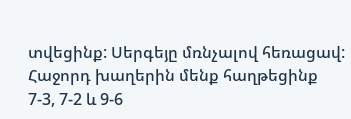տվեցինք: Սերգեյը մռնչալով հեռացավ:
Հաջորդ խաղերին մենք հաղթեցինք 7-3, 7-2 և 9-6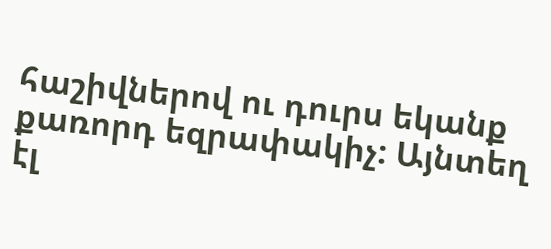հաշիվներով ու դուրս եկանք քառորդ եզրափակիչ: Այնտեղ էլ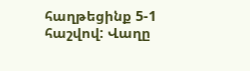հաղթեցինք 5-1 հաշվով: Վաղը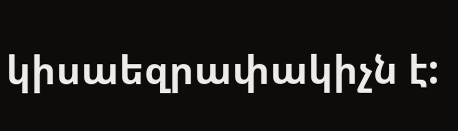կիսաեզրափակիչն է: